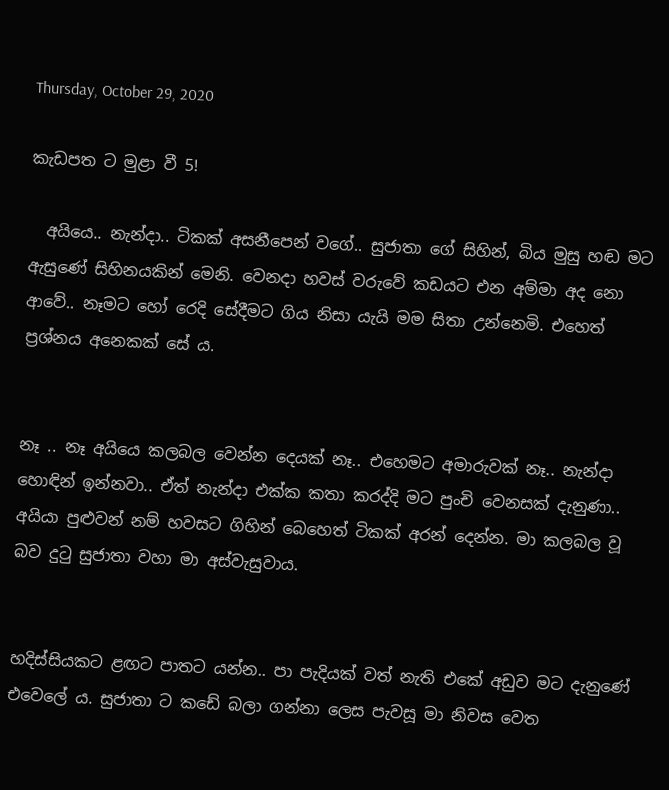Thursday, October 29, 2020

කැඩපත ට මුළා වී 5!

  අයියෙ.. නැන්දා.. ටිකක් අසනීපෙන් වගේ.. සුජාතා ගේ සිහින්, බිය මුසු හඬ මට ඇසුණේ සිහිනයකින් මෙනි. වෙනදා හවස් වරුවේ කඩයට එන අම්මා අද නො ආවේ.. නෑමට හෝ රෙදි සේදීමට ගිය නිසා යැයි මම සිතා උන්නෙමි. එහෙත් ප්‍රශ්නය අනෙකක් සේ ය.


නෑ .. නෑ අයියෙ කලබල වෙන්න දෙයක් නෑ.. එහෙමට අමාරුවක් නෑ.. නැන්දා හොඳින් ඉන්නවා.. ඒත් නැන්දා එක්ක කතා කරද්දි මට පුංචි වෙනසක් දැනුණා.. අයියා පුළුවන් නම් හවසට ගිහින් බෙහෙත් ටිකක් අරන් දෙන්න. මා කලබල වූ බව දුටු සුජාතා වහා මා අස්වැසුවාය.


හදිස්සියකට ළඟට පාතට යන්න.. පා පැදියක් වත් නැති එකේ අඩුව මට දැනුණේ එවෙලේ ය. සුජාතා ට කඩේ බලා ගන්නා ලෙස පැවසූ මා නිවස වෙත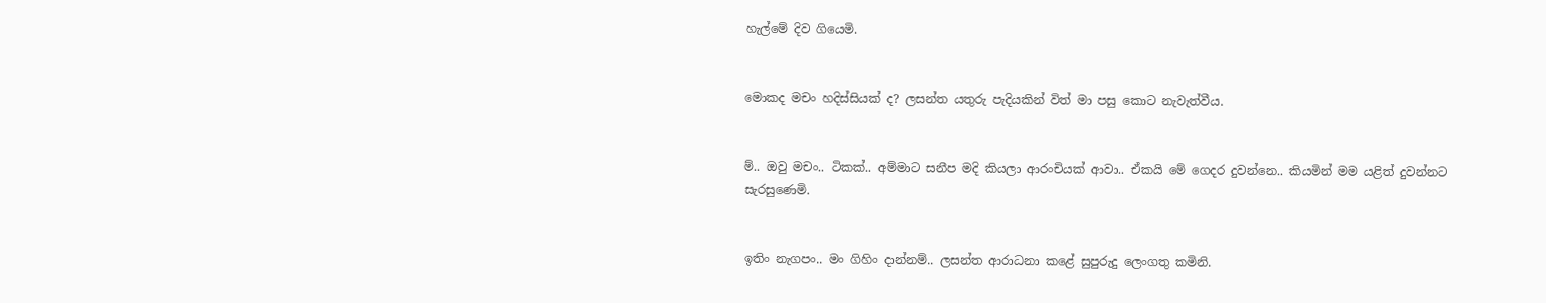හැල්මේ දිව ගියෙමි.


මොකද මචං හදිස්සියක් ද? ලසන්ත යතුරු පැදියකින් විත් මා පසු කොට නැවැත්වීය.


ම්.. ඔවු මචං.. ටිකක්.. අම්මාට සනීප මදි කියලා ආරංචියක් ආවා.. ඒකයි මේ ගෙදර දුවන්නෙ.. කියමින් මම යළිත් දුවන්නට සැරසුණෙමි.


ඉතිං නැගපං.. මං ගිහිං දාන්නම්.. ලසන්ත ආරාධනා කළේ සුපුරුදු ලෙංගතු කමිනි.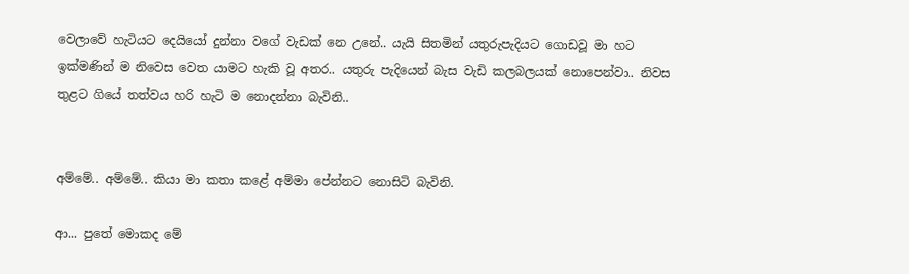වෙලාවේ හැටියට දෙයියෝ දුන්නා වගේ වැඩක් නෙ උනේ.. යැයි සිතමින් යතුරුපැදියට ගොඩවූ මා හට ඉක්මණින් ම නිවෙස වෙත යාමට හැකි වූ අතර.. යතුරු පැදියෙන් බැස වැඩි කලබලයක් නොපෙන්වා.. නිවස තුළට ගියේ තත්වය හරි හැටි ම නොදන්නා බැවිනි..


අම්මේ.. අම්මේ.. කියා මා කතා කළේ අම්මා පේන්නට නොසිටි බැවිනි.

ආ... පුතේ මොකද මේ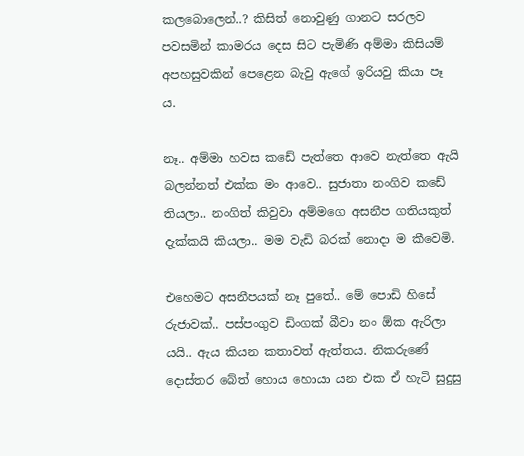කලබොලෙන්..? කිසිත් නොවුණු ගානට සරලව පවසමින් කාමරය දෙස සිට පැමිණි අම්මා කිසියම් අපහසුවකින් පෙළෙන බැවු ඇගේ ඉරියවු කියා පෑ ය.

නෑ.. අම්මා හවස කඩේ පැත්තෙ ආවෙ නැත්තෙ ඇයි බලන්නත් එක්ක මං ආවෙ.. සුජාතා නංගිව කඩේ තියලා.. නංගිත් කිවුවා අම්මගෙ අසනීප ගතියකුත් දැක්කයි කියලා.. මම වැඩි බරක් නොදා ම කීවෙමි.

එහෙමට අසනීපයක් නෑ පුතේ.. මේ පොඩි හිසේ රුජාවක්.. පස්පංගුව ඩිංගක් බීවා නං ඕක ඇරිලා යයි.. ඇය කියන කතාවත් ඇත්තය. නිකරුණේ දොස්තර බේත් හොය හොයා යන එක ඒ හැටි සුදුසු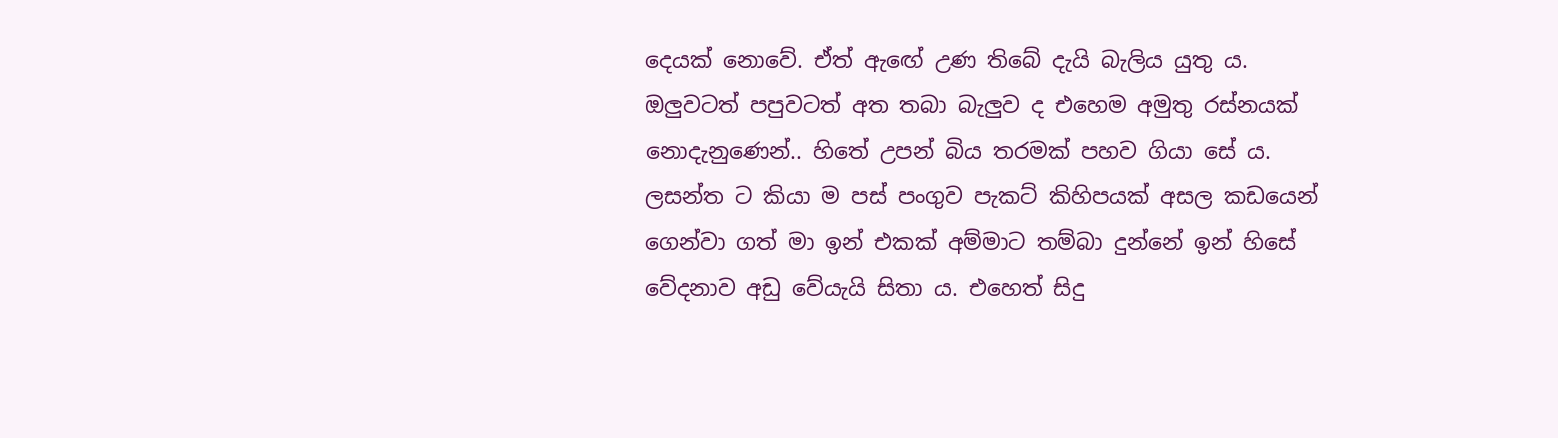දෙයක් නොවේ. ඒත් ඇඟේ උණ තිබේ දැයි බැලිය යුතු ය.  ඔලුවටත් පපුවටත් අත තබා බැලුව ද එහෙම අමුතු රස්නයක් නොදැනුණෙන්.. හිතේ උපන් බිය තරමක් පහව ගියා සේ ය. ලසන්ත ට කියා ම පස් පංගුව පැකට් කිහිපයක් අසල කඩයෙන් ගෙන්වා ගත් මා ඉන් එකක් අම්මාට තම්බා දුන්නේ ඉන් හිසේ වේදනාව අඩු වේයැයි සිතා ය. එහෙත් සිදු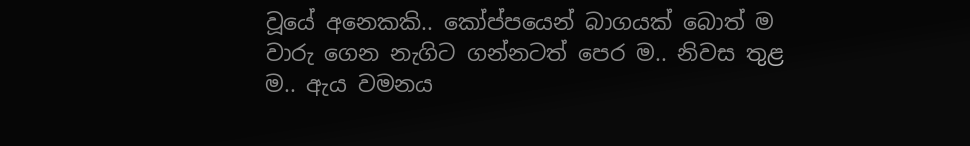වූයේ අනෙකකි.. කෝප්පයෙන් බාගයක් බොත් ම වාරු ගෙන නැගිට ගන්නටත් පෙර ම.. නිවස තුළ ම.. ඇය වමනය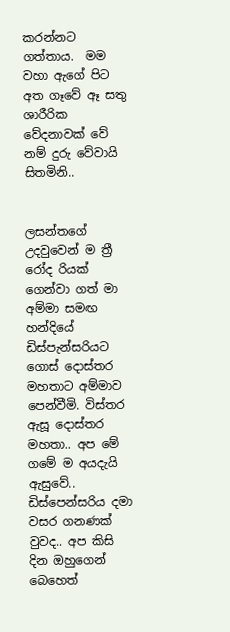කරන්නට ගත්තාය.  මම වහා ඇගේ පිට අත ගෑවේ ඈ සතු ශාරීරික වේදනාවක් වේ නම් දුරු වේවායි සිතමිනි..


ලසන්තගේ උදවුවෙන් ම ත්‍රී රෝද රියක් ගෙන්වා ගත් මා අම්මා සමඟ හන්දියේ ඩිස්පැන්සරියට ගොස් දොස්තර මහතාට අම්මාව පෙන්වීමි. විස්තර ඇසූ දොස්තර මහතා.. අප මේ ගමේ ම අයදැයි ඇසුවේ.. ඩිස්පෙන්සරිය දමා වසර ගනණක් වුවද.. අප කිසි දින ඔහුගෙන් බෙහෙත්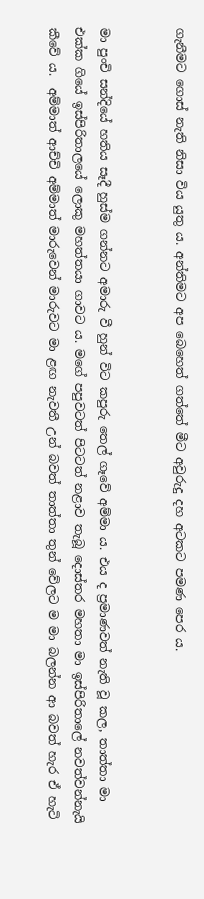ගැනීමට ගොස් නැති නිසා විය යුතු ය. අන්තිමට අප බෙහෙත් ගත්තේ මීට අවුරුදු දහ අටකට පමණ පෙර ය.


මා පුංචි සන්දියේ හතිය සෑදී හුස්ම ගන්නට අමාරු වී හුන් විට කපුරු තෙල් ගෑවේ අම්මා ය. එය ද ප්‍රමාණවත් නැති වූ කල, තාත්තා මා එක්ක ගියේ ඉස්පිරිතාලයේ ලොකු මහත්තයා ගාවට ය. මගේ පපුවටත් පිටටත් නළාව තැබූ දොස්තර මහතා මා ඉස්පිරිතාලේ නවත්වන්නැයි කීවේ ය.  අම්මාත් ආච්චි අම්මාත් මාරුවෙන් මාරුවට මා ළඟ නැවතී උන් බවත් තාත්තා තුන් වේලට ම මා බලන්න ආ බවත් හැර ඒ හැටි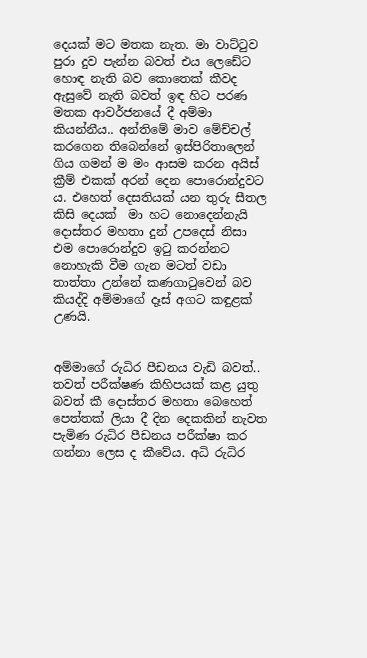දෙයක් මට මතක නැත. මා වාට්ටුව පුරා දුව පැන්න බවත් එය ලෙඩේට හොඳ නැති බව කොතෙක් කීවද ඇසුවේ නැති බවත් ඉඳ හිට පරණ මතක ආවර්ජනයේ දී අම්මා කියන්නීය.. අන්තිමේ මාව මේච්චල් කරගෙන තිබෙන්නේ ඉස්පිරිතාලෙන් ගිය ගමන් ම මං ආසම කරන අයිස් ක්‍රීම් එකක් අරන් දෙන පොරොන්දුවට ය. එහෙත් දෙසතියක් යන තුරු සීතල කිසි දෙයක්  මා හට නොදෙන්නැයි දොස්තර මහතා දුන් උපදෙස් නිසා එම පොරොන්දුව ඉටු කරන්නට නොහැකි වීම ගැන මටත් වඩා තාත්තා උන්නේ කණගාටුවෙන් බව කියද්දි අම්මාගේ දෑස් අගට කඳුළක් උණයි.


අම්මාගේ රුධිර පීඩනය වැඩි බවත්.. තවත් පරීක්ෂණ කිහිපයක් කළ යුතු බවත් කී දොස්තර මහතා බෙහෙත් පෙත්තක් ලියා දී දින දෙකකින් නැවත පැමිණ රුධිර පීඩනය පරීක්ෂා කර ගන්නා ලෙස ද කීවේය. අධි රුධිර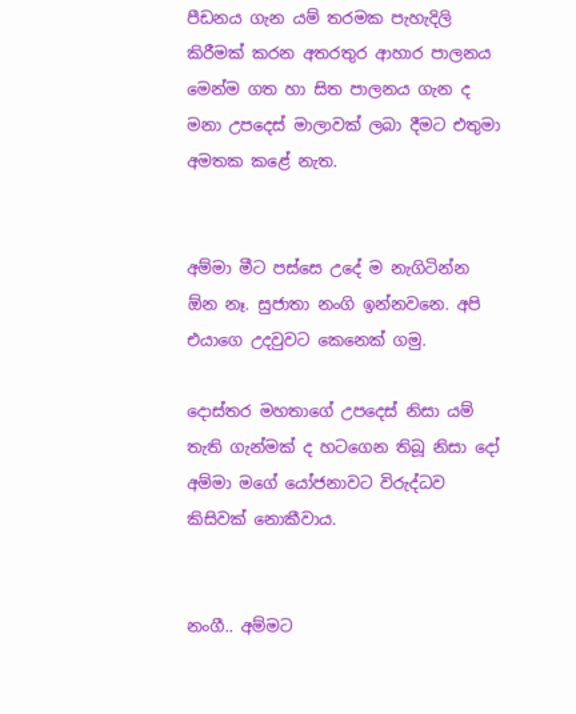පීඩනය ගැන යම් තරමක පැහැදිලි කිරීමක් කරන අතරතුර ආහාර පාලනය මෙන්ම ගත හා සිත පාලනය ගැන ද මනා උපදෙස් මාලාවක් ලබා දීමට එතුමා අමතක කළේ නැත.


අම්මා මීට පස්සෙ උදේ ම නැගිටින්න ඕන නෑ. සුජාතා නංගි ඉන්නවනෙ. අපි එයාගෙ උදවුවට කෙනෙක් ගමු.

දොස්තර මහතාගේ උපදෙස් නිසා යම් තැති ගැන්මක් ද හටගෙන තිබූ නිසා දෝ අම්මා මගේ යෝජනාවට විරුද්ධව කිසිවක් නොකීවාය.


නංගී.. අම්මට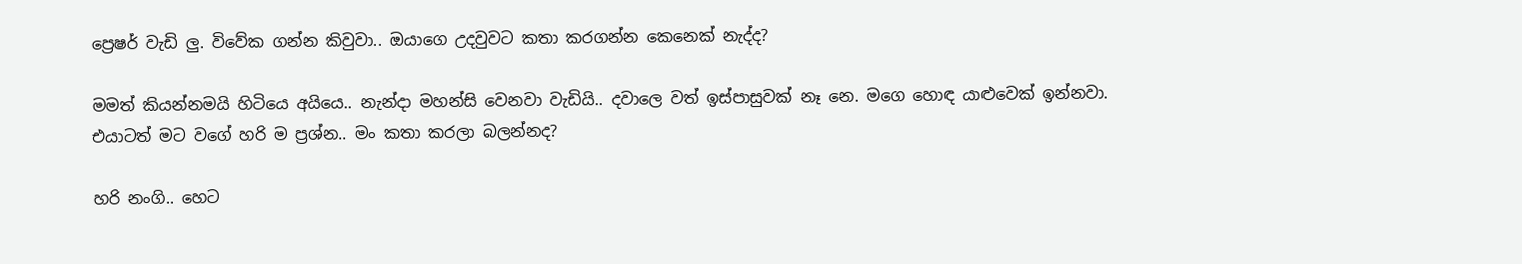ප්‍රෙෂර් වැඩි ලු. විවේක ගන්න කිවුවා.. ඔයාගෙ උදවුවට කතා කරගන්න කෙනෙක් නැද්ද?

මමත් කියන්නමයි හිටියෙ අයියෙ.. නැන්දා මහන්සි වෙනවා වැඩියි.. දවාලෙ වත් ඉස්පාසුවක් නෑ නෙ. මගෙ හොඳ යාළුවෙක් ඉන්නවා. එයාටත් මට වගේ හරි ම ප්‍රශ්න.. මං කතා කරලා බලන්නද?

හරි නංගි.. හෙට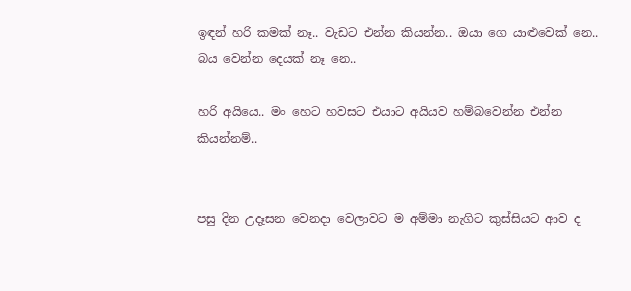ඉඳන් හරි කමක් නෑ.. වැඩට එන්න කියන්න.. ඔයා ගෙ යාළුවෙක් නෙ.. බය වෙන්න දෙයක් නෑ නෙ..

හරි අයියෙ.. මං හෙට හවසට එයාට අයියව හම්බවෙන්න එන්න කියන්නම්..


පසු දින උදෑසන වෙනදා වෙලාවට ම අම්මා නැගිට කුස්සියට ආව ද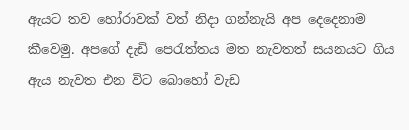ඇයට තව හෝරාවක් වත් නිදා ගන්නැයි අප දෙදෙනාම කීවෙමු. අපගේ දැඩි පෙරැත්තය මත නැවතත් සයනයට ගිය ඇය නැවත එන විට බොහෝ වැඩ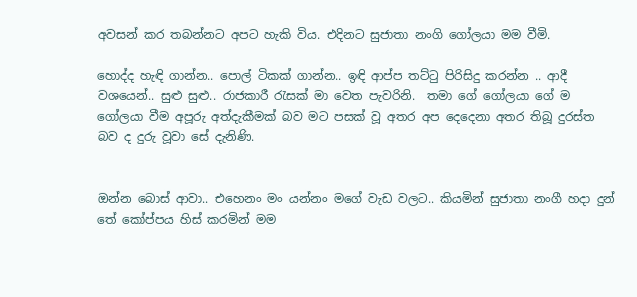අවසන් කර තබන්නට අපට හැකි විය. එදිනට සුජාතා නංගි ගෝලයා මම වීමි.

හොද්ද හැඳි ගාන්න.. පොල් ටිකක් ගාන්න.. ඉඳි ආප්ප තට්ටු පිරිසිදු කරන්න .. ආදී වශයෙන්.. සුළු සුළු.. රාජකාරී රැසක් මා වෙත පැවරිනි.  තමා ගේ ගෝලයා ගේ ම ගෝලයා වීම අපූරු අත්දැකීමක් බව මට පසක් වූ අතර අප දෙදෙනා අතර තිබූ දුරස්ත බව ද දුරු වූවා සේ දැනිණි.


ඔන්න බොස් ආවා.. එහෙනං මං යන්නං මගේ වැඩ වලට.. කියමින් සුජාතා නංගී හදා දුන් තේ කෝප්පය හිස් කරමින් මම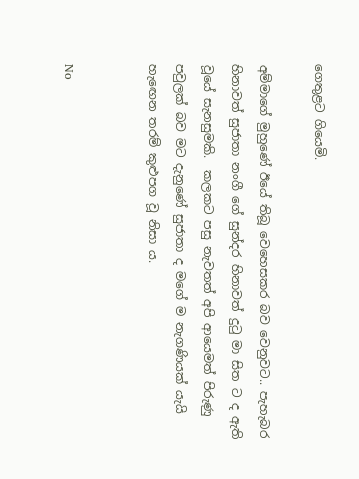ගෙතුළට ගියෙමි.

අම්මාගේ මුහුණේ ඊයේ තිබූ වෙහෙසකර බව වෙනුවට.. පැහැබර හිනාවත් සුජාතා නංගී ගේ සුන්දර හිනාවත් දුටු මා සිත ට ද ඇති වූයේ සැනසුමකි.  කලකට පසු නැවතත් අපි ආයෙමත් පිරුණු පවුලක් බව මට දැනුණේ සුජාතා ද මගේ ම නැගණියක් යැයි හැඟෙන තරම් කුළුපග වූ නිසා ය.


No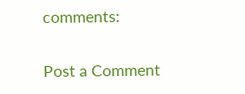comments:

Post a Comment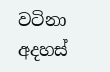වටිනා අදහස්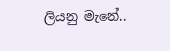ලියනු මැනේ..